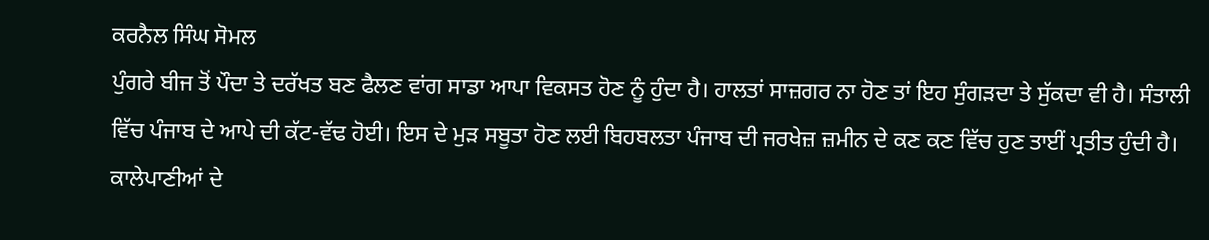ਕਰਨੈਲ ਸਿੰਘ ਸੋਮਲ
ਪੁੰਗਰੇ ਬੀਜ ਤੋਂ ਪੌਦਾ ਤੇ ਦਰੱਖਤ ਬਣ ਫੈਲਣ ਵਾਂਗ ਸਾਡਾ ਆਪਾ ਵਿਕਸਤ ਹੋਣ ਨੂੰ ਹੁੰਦਾ ਹੈ। ਹਾਲਤਾਂ ਸਾਜ਼ਗਰ ਨਾ ਹੋਣ ਤਾਂ ਇਹ ਸੁੰਗੜਦਾ ਤੇ ਸੁੱਕਦਾ ਵੀ ਹੈ। ਸੰਤਾਲੀ ਵਿੱਚ ਪੰਜਾਬ ਦੇ ਆਪੇ ਦੀ ਕੱਟ-ਵੱਢ ਹੋਈ। ਇਸ ਦੇ ਮੁੜ ਸਬੂਤਾ ਹੋਣ ਲਈ ਬਿਹਬਲਤਾ ਪੰਜਾਬ ਦੀ ਜਰਖੇਜ਼ ਜ਼ਮੀਨ ਦੇ ਕਣ ਕਣ ਵਿੱਚ ਹੁਣ ਤਾਈਂ ਪ੍ਰਤੀਤ ਹੁੰਦੀ ਹੈ। ਕਾਲੇਪਾਣੀਆਂ ਦੇ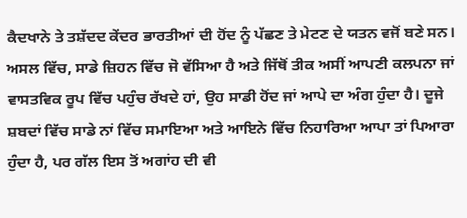ਕੈਦਖਾਨੇ ਤੇ ਤਸ਼ੱਦਦ ਕੇਂਦਰ ਭਾਰਤੀਆਂ ਦੀ ਹੋਂਦ ਨੂੰ ਪੱਛਣ ਤੇ ਮੇਟਣ ਦੇ ਯਤਨ ਵਜੋਂ ਬਣੇ ਸਨ। ਅਸਲ ਵਿੱਚ, ਸਾਡੇ ਜ਼ਿਹਨ ਵਿੱਚ ਜੋ ਵੱਸਿਆ ਹੈ ਅਤੇ ਜਿੱਥੋਂ ਤੀਕ ਅਸੀਂ ਆਪਣੀ ਕਲਪਨਾ ਜਾਂ ਵਾਸਤਵਿਕ ਰੂਪ ਵਿੱਚ ਪਹੁੰਚ ਰੱਖਦੇ ਹਾਂ, ਉਹ ਸਾਡੀ ਹੋਂਦ ਜਾਂ ਆਪੇ ਦਾ ਅੰਗ ਹੁੰਦਾ ਹੈ। ਦੂਜੇ ਸ਼ਬਦਾਂ ਵਿੱਚ ਸਾਡੇ ਨਾਂ ਵਿੱਚ ਸਮਾਇਆ ਅਤੇ ਆਇਨੇ ਵਿੱਚ ਨਿਹਾਰਿਆ ਆਪਾ ਤਾਂ ਪਿਆਰਾ ਹੁੰਦਾ ਹੈ, ਪਰ ਗੱਲ ਇਸ ਤੋਂ ਅਗਾਂਹ ਦੀ ਵੀ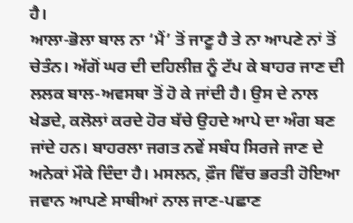ਹੈ।
ਆਲਾ-ਭੋਲਾ ਬਾਲ ਨਾ ‘ਮੈਂ’ ਤੋਂ ਜਾਣੂ ਹੈ ਤੇ ਨਾ ਆਪਣੇ ਨਾਂ ਤੋਂ ਚੇਤੰਨ। ਅੱਗੋਂ ਘਰ ਦੀ ਦਹਿਲੀਜ਼ ਨੂੰ ਟੱਪ ਕੇ ਬਾਹਰ ਜਾਣ ਦੀ ਲਲਕ ਬਾਲ-ਅਵਸਥਾ ਤੋਂ ਹੋ ਕੇ ਜਾਂਦੀ ਹੈ। ਉਸ ਦੇ ਨਾਲ ਖੇਡਦੇ, ਕਲੋਲਾਂ ਕਰਦੇ ਹੋਰ ਬੱਚੇ ਉਹਦੇ ਆਪੇ ਦਾ ਅੰਗ ਬਣ ਜਾਂਦੇ ਹਨ। ਬਾਹਰਲਾ ਜਗਤ ਨਵੇਂ ਸਬੰਧ ਸਿਰਜੇ ਜਾਣ ਦੇ ਅਨੇਕਾਂ ਮੌਕੇ ਦਿੰਦਾ ਹੈ। ਮਸਲਨ, ਫ਼ੌਜ ਵਿੱਚ ਭਰਤੀ ਹੋਇਆ ਜਵਾਨ ਆਪਣੇ ਸਾਥੀਆਂ ਨਾਲ ਜਾਣ-ਪਛਾਣ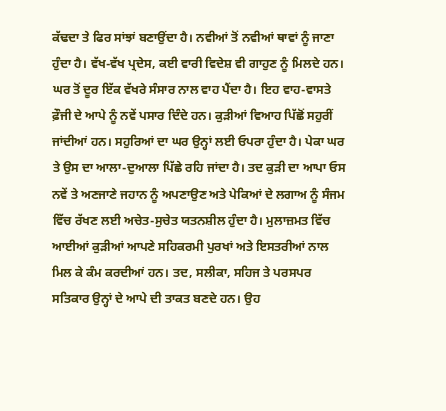ਕੱਢਦਾ ਤੇ ਫਿਰ ਸਾਂਝਾਂ ਬਣਾਉਂਦਾ ਹੈ। ਨਵੀਆਂ ਤੋਂ ਨਵੀਆਂ ਥਾਵਾਂ ਨੂੰ ਜਾਣਾ ਹੁੰਦਾ ਹੈ। ਵੱਖ-ਵੱਖ ਪ੍ਰਦੇਸ, ਕਈ ਵਾਰੀ ਵਿਦੇਸ਼ ਵੀ ਗਾਹੁਣ ਨੂੰ ਮਿਲਦੇ ਹਨ। ਘਰ ਤੋਂ ਦੂਰ ਇੱਕ ਵੱਖਰੇ ਸੰਸਾਰ ਨਾਲ ਵਾਹ ਪੈਂਦਾ ਹੈ। ਇਹ ਵਾਹ-ਵਾਸਤੇ ਫ਼ੌਜੀ ਦੇ ਆਪੇ ਨੂੰ ਨਵੇਂ ਪਸਾਰ ਦਿੰਦੇ ਹਨ। ਕੁੜੀਆਂ ਵਿਆਹ ਪਿੱਛੋਂ ਸਹੁਰੀਂ ਜਾਂਦੀਆਂ ਹਨ। ਸਹੁਰਿਆਂ ਦਾ ਘਰ ਉਨ੍ਹਾਂ ਲਈ ਓਪਰਾ ਹੁੰਦਾ ਹੈ। ਪੇਕਾ ਘਰ ਤੇ ਉਸ ਦਾ ਆਲਾ-ਦੁਆਲਾ ਪਿੱਛੇ ਰਹਿ ਜਾਂਦਾ ਹੈ। ਤਦ ਕੁੜੀ ਦਾ ਆਪਾ ਓਸ ਨਵੇਂ ਤੇ ਅਣਜਾਣੇ ਜਹਾਨ ਨੂੰ ਅਪਣਾਉਣ ਅਤੇ ਪੇਕਿਆਂ ਦੇ ਲਗਾਅ ਨੂੰ ਸੰਜਮ ਵਿੱਚ ਰੱਖਣ ਲਈ ਅਚੇਤ-ਸੁਚੇਤ ਯਤਨਸ਼ੀਲ ਹੁੰਦਾ ਹੈ। ਮੁਲਾਜ਼ਮਤ ਵਿੱਚ ਆਈਆਂ ਕੁੜੀਆਂ ਆਪਣੇ ਸਹਿਕਰਮੀ ਪੁਰਖਾਂ ਅਤੇ ਇਸਤਰੀਆਂ ਨਾਲ ਮਿਲ ਕੇ ਕੰਮ ਕਰਦੀਆਂ ਹਨ। ਤਦ, ਸਲੀਕਾ, ਸਹਿਜ ਤੇ ਪਰਸਪਰ ਸਤਿਕਾਰ ਉਨ੍ਹਾਂ ਦੇ ਆਪੇ ਦੀ ਤਾਕਤ ਬਣਦੇ ਹਨ। ਉਹ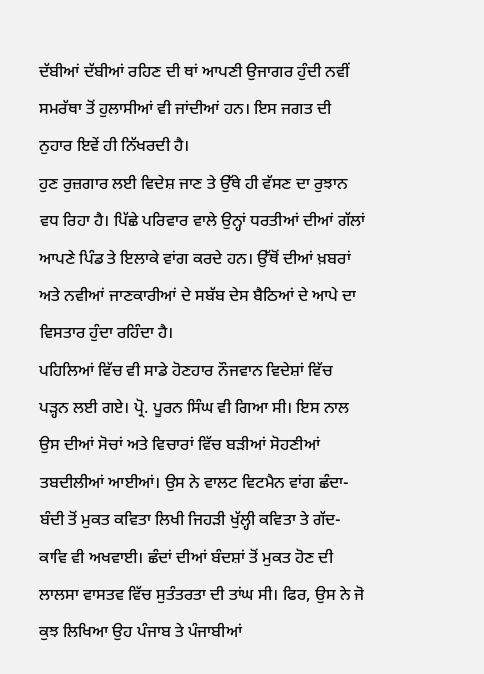ਦੱਬੀਆਂ ਦੱਬੀਆਂ ਰਹਿਣ ਦੀ ਥਾਂ ਆਪਣੀ ਉਜਾਗਰ ਹੁੰਦੀ ਨਵੀਂ ਸਮਰੱਥਾ ਤੋਂ ਹੁਲਾਸੀਆਂ ਵੀ ਜਾਂਦੀਆਂ ਹਨ। ਇਸ ਜਗਤ ਦੀ ਨੁਹਾਰ ਇਵੇਂ ਹੀ ਨਿੱਖਰਦੀ ਹੈ।
ਹੁਣ ਰੁਜ਼ਗਾਰ ਲਈ ਵਿਦੇਸ਼ ਜਾਣ ਤੇ ਉੱਥੇ ਹੀ ਵੱਸਣ ਦਾ ਰੁਝਾਨ ਵਧ ਰਿਹਾ ਹੈ। ਪਿੱਛੇ ਪਰਿਵਾਰ ਵਾਲੇ ਉਨ੍ਹਾਂ ਧਰਤੀਆਂ ਦੀਆਂ ਗੱਲਾਂ ਆਪਣੇ ਪਿੰਡ ਤੇ ਇਲਾਕੇ ਵਾਂਗ ਕਰਦੇ ਹਨ। ਉੱਥੋਂ ਦੀਆਂ ਖ਼ਬਰਾਂ ਅਤੇ ਨਵੀਆਂ ਜਾਣਕਾਰੀਆਂ ਦੇ ਸਬੱਬ ਦੇਸ ਬੈਠਿਆਂ ਦੇ ਆਪੇ ਦਾ ਵਿਸਤਾਰ ਹੁੰਦਾ ਰਹਿੰਦਾ ਹੈ।
ਪਹਿਲਿਆਂ ਵਿੱਚ ਵੀ ਸਾਡੇ ਹੋਣਹਾਰ ਨੌਜਵਾਨ ਵਿਦੇਸ਼ਾਂ ਵਿੱਚ ਪੜ੍ਹਨ ਲਈ ਗਏ। ਪ੍ਰੋ. ਪੂਰਨ ਸਿੰਘ ਵੀ ਗਿਆ ਸੀ। ਇਸ ਨਾਲ ਉਸ ਦੀਆਂ ਸੋਚਾਂ ਅਤੇ ਵਿਚਾਰਾਂ ਵਿੱਚ ਬੜੀਆਂ ਸੋਹਣੀਆਂ ਤਬਦੀਲੀਆਂ ਆਈਆਂ। ਉਸ ਨੇ ਵਾਲਟ ਵਿਟਮੈਨ ਵਾਂਗ ਛੰਦਾ-ਬੰਦੀ ਤੋਂ ਮੁਕਤ ਕਵਿਤਾ ਲਿਖੀ ਜਿਹੜੀ ਖੁੱਲ੍ਹੀ ਕਵਿਤਾ ਤੇ ਗੱਦ-ਕਾਵਿ ਵੀ ਅਖਵਾਈ। ਛੰਦਾਂ ਦੀਆਂ ਬੰਦਸ਼ਾਂ ਤੋਂ ਮੁਕਤ ਹੋਣ ਦੀ ਲਾਲਸਾ ਵਾਸਤਵ ਵਿੱਚ ਸੁਤੰਤਰਤਾ ਦੀ ਤਾਂਘ ਸੀ। ਫਿਰ, ਉਸ ਨੇ ਜੋ ਕੁਝ ਲਿਖਿਆ ਉਹ ਪੰਜਾਬ ਤੇ ਪੰਜਾਬੀਆਂ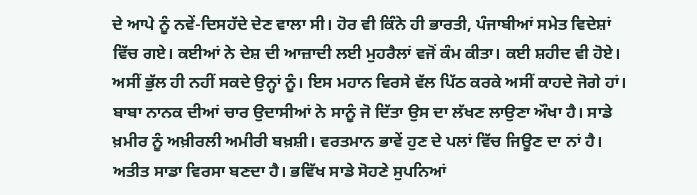ਦੇ ਆਪੇ ਨੂੰ ਨਵੇਂ-ਦਿਸਹੱਦੇ ਦੇਣ ਵਾਲਾ ਸੀ। ਹੋਰ ਵੀ ਕਿੰਨੇ ਹੀ ਭਾਰਤੀ, ਪੰਜਾਬੀਆਂ ਸਮੇਤ ਵਿਦੇਸ਼ਾਂ ਵਿੱਚ ਗਏ। ਕਈਆਂ ਨੇ ਦੇਸ਼ ਦੀ ਆਜ਼ਾਦੀ ਲਈ ਮੁਹਰੈਲਾਂ ਵਜੋਂ ਕੰਮ ਕੀਤਾ। ਕਈ ਸ਼ਹੀਦ ਵੀ ਹੋਏ। ਅਸੀਂ ਭੁੱਲ ਹੀ ਨਹੀਂ ਸਕਦੇ ਉਨ੍ਹਾਂ ਨੂੰ। ਇਸ ਮਹਾਨ ਵਿਰਸੇ ਵੱਲ ਪਿੱਠ ਕਰਕੇ ਅਸੀਂ ਕਾਹਦੇ ਜੋਗੇ ਹਾਂ। ਬਾਬਾ ਨਾਨਕ ਦੀਆਂ ਚਾਰ ਉਦਾਸੀਆਂ ਨੇ ਸਾਨੂੰ ਜੋ ਦਿੱਤਾ ਉਸ ਦਾ ਲੱਖਣ ਲਾਉਣਾ ਔਖਾ ਹੈ। ਸਾਡੇ ਖ਼ਮੀਰ ਨੂੰ ਅਖ਼ੀਰਲੀ ਅਮੀਰੀ ਬਖ਼ਸ਼ੀ। ਵਰਤਮਾਨ ਭਾਵੇਂ ਹੁਣ ਦੇ ਪਲਾਂ ਵਿੱਚ ਜਿਊਣ ਦਾ ਨਾਂ ਹੈ। ਅਤੀਤ ਸਾਡਾ ਵਿਰਸਾ ਬਣਦਾ ਹੈ। ਭਵਿੱਖ ਸਾਡੇ ਸੋਹਣੇ ਸੁਪਨਿਆਂ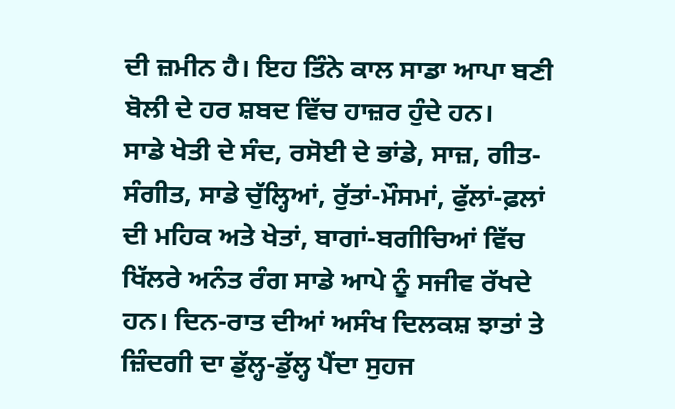ਦੀ ਜ਼ਮੀਨ ਹੈ। ਇਹ ਤਿੰਨੇ ਕਾਲ ਸਾਡਾ ਆਪਾ ਬਣੀ ਬੋਲੀ ਦੇ ਹਰ ਸ਼ਬਦ ਵਿੱਚ ਹਾਜ਼ਰ ਹੁੰਦੇ ਹਨ।
ਸਾਡੇ ਖੇਤੀ ਦੇ ਸੰਦ, ਰਸੋਈ ਦੇ ਭਾਂਡੇ, ਸਾਜ਼, ਗੀਤ-ਸੰਗੀਤ, ਸਾਡੇ ਚੁੱਲ੍ਹਿਆਂ, ਰੁੱਤਾਂ-ਮੌਸਮਾਂ, ਫੁੱਲਾਂ-ਫ਼ਲਾਂ ਦੀ ਮਹਿਕ ਅਤੇ ਖੇਤਾਂ, ਬਾਗਾਂ-ਬਗੀਚਿਆਂ ਵਿੱਚ ਖਿੱਲਰੇ ਅਨੰਤ ਰੰਗ ਸਾਡੇ ਆਪੇ ਨੂੰ ਸਜੀਵ ਰੱਖਦੇ ਹਨ। ਦਿਨ-ਰਾਤ ਦੀਆਂ ਅਸੰਖ ਦਿਲਕਸ਼ ਝਾਤਾਂ ਤੇ ਜ਼ਿੰਦਗੀ ਦਾ ਡੁੱਲ੍ਹ-ਡੁੱਲ੍ਹ ਪੈਂਦਾ ਸੁਹਜ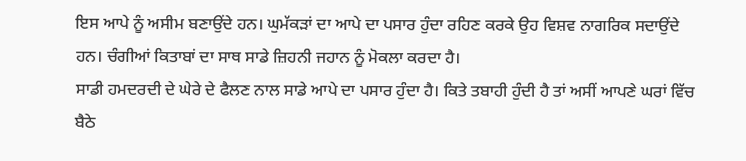ਇਸ ਆਪੇ ਨੂੰ ਅਸੀਮ ਬਣਾਉਂਦੇ ਹਨ। ਘੁਮੱਕੜਾਂ ਦਾ ਆਪੇ ਦਾ ਪਸਾਰ ਹੁੰਦਾ ਰਹਿਣ ਕਰਕੇ ਉਹ ਵਿਸ਼ਵ ਨਾਗਰਿਕ ਸਦਾਉਂਦੇ ਹਨ। ਚੰਗੀਆਂ ਕਿਤਾਬਾਂ ਦਾ ਸਾਥ ਸਾਡੇ ਜ਼ਿਹਨੀ ਜਹਾਨ ਨੂੰ ਮੋਕਲਾ ਕਰਦਾ ਹੈ।
ਸਾਡੀ ਹਮਦਰਦੀ ਦੇ ਘੇਰੇ ਦੇ ਫੈਲਣ ਨਾਲ ਸਾਡੇ ਆਪੇ ਦਾ ਪਸਾਰ ਹੁੰਦਾ ਹੈ। ਕਿਤੇ ਤਬਾਹੀ ਹੁੰਦੀ ਹੈ ਤਾਂ ਅਸੀਂ ਆਪਣੇ ਘਰਾਂ ਵਿੱਚ ਬੈਠੇ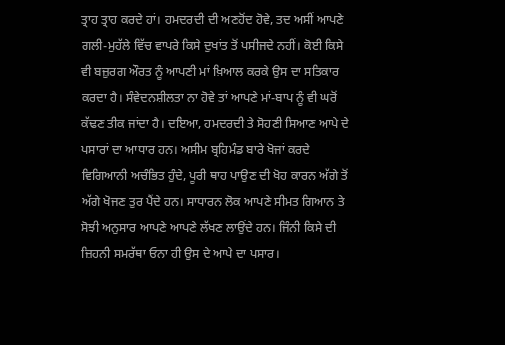ਤ੍ਰਾਹ ਤ੍ਰਾਹ ਕਰਦੇ ਹਾਂ। ਹਮਦਰਦੀ ਦੀ ਅਣਹੋਂਦ ਹੋਵੇ, ਤਦ ਅਸੀਂ ਆਪਣੇ ਗਲੀ-ਮੁਹੱਲੇ ਵਿੱਚ ਵਾਪਰੇ ਕਿਸੇ ਦੁਖਾਂਤ ਤੋਂ ਪਸੀਜਦੇ ਨਹੀਂ। ਕੋਈ ਕਿਸੇ ਵੀ ਬਜ਼ੁਰਗ ਔਰਤ ਨੂੰ ਆਪਣੀ ਮਾਂ ਖ਼ਿਆਲ ਕਰਕੇ ਉਸ ਦਾ ਸਤਿਕਾਰ ਕਰਦਾ ਹੈ। ਸੰਵੇਦਨਸ਼ੀਲਤਾ ਨਾ ਹੋਵੇ ਤਾਂ ਆਪਣੇ ਮਾਂ-ਬਾਪ ਨੂੰ ਵੀ ਘਰੋਂ ਕੱਢਣ ਤੀਕ ਜਾਂਦਾ ਹੈ। ਦਇਆ, ਹਮਦਰਦੀ ਤੇ ਸੋਹਣੀ ਸਿਆਣ ਆਪੇ ਦੇ ਪਸਾਰਾਂ ਦਾ ਆਧਾਰ ਹਨ। ਅਸੀਮ ਬ੍ਰਹਿਮੰਡ ਬਾਰੇ ਖੋਜਾਂ ਕਰਦੇ ਵਿਗਿਆਨੀ ਅਚੰਭਿਤ ਹੁੰਦੇ, ਪੂਰੀ ਥਾਹ ਪਾਉਣ ਦੀ ਖੋਹ ਕਾਰਨ ਅੱਗੇ ਤੋਂ ਅੱਗੇ ਖੋਜਣ ਤੁਰ ਪੈਂਦੇ ਹਨ। ਸਾਧਾਰਨ ਲੋਕ ਆਪਣੇ ਸੀਮਤ ਗਿਆਨ ਤੇ ਸੋਝੀ ਅਨੁਸਾਰ ਆਪਣੇ ਆਪਣੇ ਲੱਖਣ ਲਾਉਂਦੇ ਹਨ। ਜਿੰਨੀ ਕਿਸੇ ਦੀ ਜ਼ਿਹਨੀ ਸਮਰੱਥਾ ਓਨਾ ਹੀ ਉਸ ਦੇ ਆਪੇ ਦਾ ਪਸਾਰ।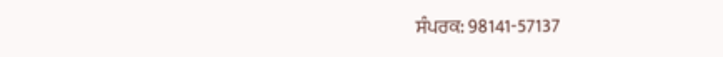ਸੰਪਰਕ: 98141-57137